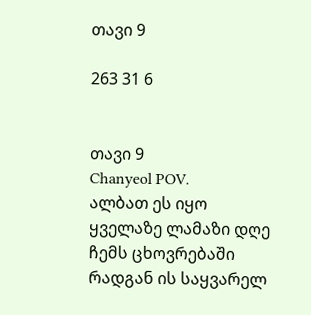თავი 9

263 31 6


თავი 9
Chanyeol POV.
ალბათ ეს იყო ყველაზე ლამაზი დღე ჩემს ცხოვრებაში რადგან ის საყვარელ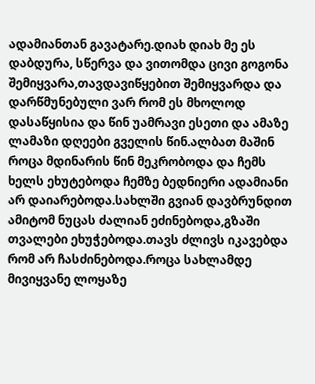ადამიანთან გავატარე.დიახ დიახ მე ეს დაბდურა, სწერვა და ვითომდა ცივი გოგონა შემიყვარა,თავდავიწყებით შემიყვარდა და დარწმუნებული ვარ რომ ეს მხოლოდ დასაწყისია და წინ უამრავი ესეთი და ამაზე ლამაზი დღეები გველის წინ.ალბათ მაშინ როცა მდინარის წინ მეკრობოდა და ჩემს ხელს ეხუტებოდა ჩემზე ბედნიერი ადამიანი არ დაიარებოდა.სახლში გვიან დავბრუნდით ამიტომ ნუცას ძალიან ეძინებოდა,გზაში თვალები ეხუჭებოდა.თავს ძლივს იკავებდა რომ არ ჩასძინებოდა.როცა სახლამდე მივიყვანე ლოყაზე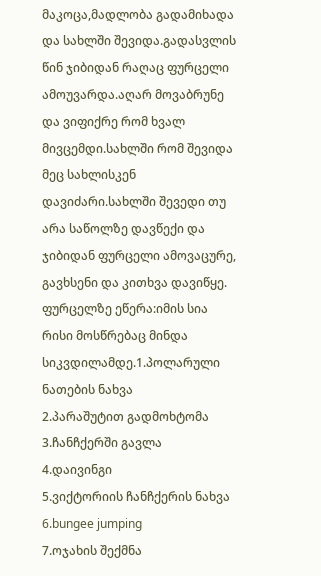მაკოცა,მადლობა გადამიხადა და სახლში შევიდა.გადასვლის წინ ჯიბიდან რაღაც ფურცელი ამოუვარდა.აღარ მოვაბრუნე და ვიფიქრე რომ ხვალ მივცემდი.სახლში რომ შევიდა მეც სახლისკენ დავიძარი.სახლში შევედი თუ არა საწოლზე დავწექი და ჯიბიდან ფურცელი ამოვაცურე, გავხსენი და კითხვა დავიწყე. ფურცელზე ეწერა:იმის სია რისი მოსწრებაც მინდა სიკვდილამდე.1.პოლარული ნათების ნახვა
2.პარაშუტით გადმოხტომა
3.ჩანჩქერში გავლა
4.დაივინგი
5.ვიქტორიის ჩანჩქერის ნახვა
6.bungee jumping
7.ოჯახის შექმნა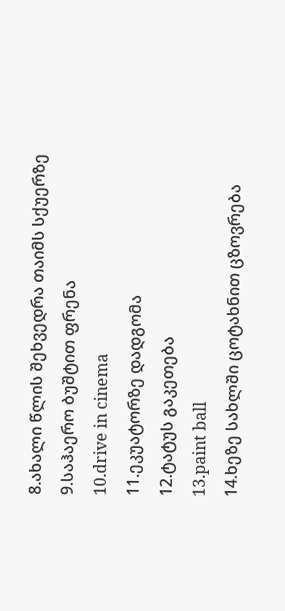8.ახალი წლის შეხვედრა თაიმს სქუერზე
9.საჰაერო ბუშტით ფრენა
10.drive in cinema
11.ეკუატორზე დადგომა
12.ტატუს გაკეთება
13.paint ball
14.ხეზე სახლში ცოტახნით ცზოვრება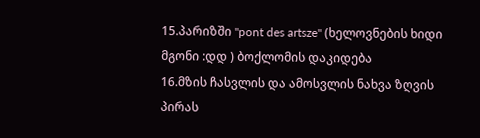15.პარიზში "pont des artsze" (ხელოვნების ხიდი მგონი :დდ ) ბოქლომის დაკიდება
16.მზის ჩასვლის და ამოსვლის ნახვა ზღვის პირას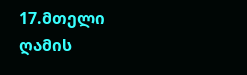17.მთელი ღამის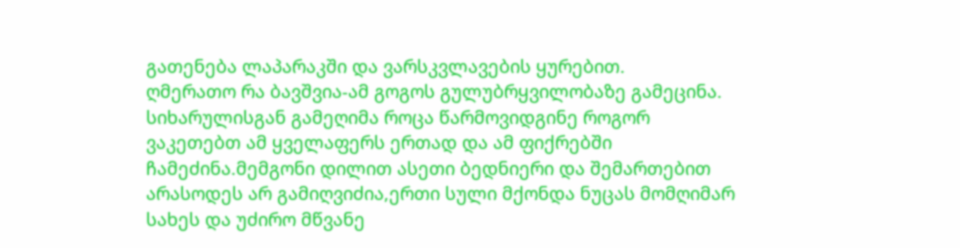გათენება ლაპარაკში და ვარსკვლავების ყურებით.
ღმერათო რა ბავშვია-ამ გოგოს გულუბრყვილობაზე გამეცინა.
სიხარულისგან გამეღიმა როცა წარმოვიდგინე როგორ ვაკეთებთ ამ ყველაფერს ერთად და ამ ფიქრებში ჩამეძინა.მემგონი დილით ასეთი ბედნიერი და შემართებით არასოდეს არ გამიღვიძია,ერთი სული მქონდა ნუცას მომღიმარ სახეს და უძირო მწვანე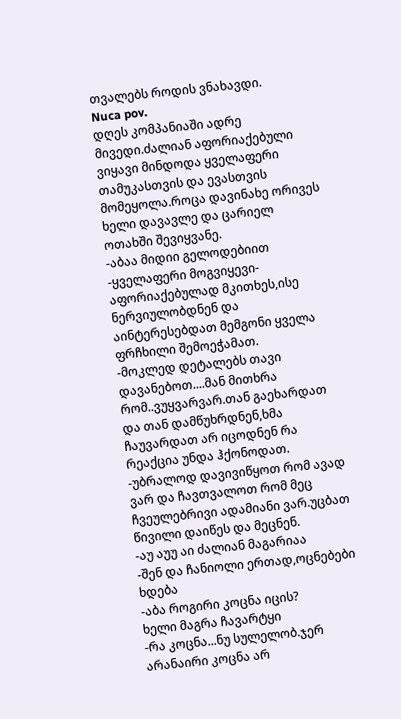თვალებს როდის ვნახავდი.
Nuca pov.
დღეს კომპანიაში ადრე მივედი.ძალიან აფორიაქებული ვიყავი მინდოდა ყველაფერი თამუკასთვის და ევასთვის მომეყოლა.როცა დავინახე ორივეს ხელი დავავლე და ცარიელ ოთახში შევიყვანე.
-აბაა მიდიი გელოდებიით
-ყველაფერი მოგვიყევი-აფორიაქებულად მკითხეს,ისე ნერვიულობდნენ და აინტერესებდათ მემგონი ყველა ფრჩხილი შემოეჭამათ.
-მოკლედ დეტალებს თავი დავანებოთ....მან მითხრა რომ..ვუყვარვარ.თან გაეხარდათ და თან დამწუხრდნენ,ხმა ჩაუვარდათ არ იცოდნენ რა რეაქცია უნდა ჰქონოდათ.
-უბრალოდ დავივიწყოთ რომ ავად ვარ და ჩავთვალოთ რომ მეც ჩვეულებრივი ადამიანი ვარ.უცბათ წივილი დაიწეს და მეცნენ.
-აუ აუუ აი ძალიან მაგარიაა
-შენ და ჩანიოლი ერთად,ოცნებები ხდება
-აბა როგირი კოცნა იცის?
ხელი მაგრა ჩავარტყი
-რა კოცნა...ნუ სულელობ.ჯერ არანაირი კოცნა არ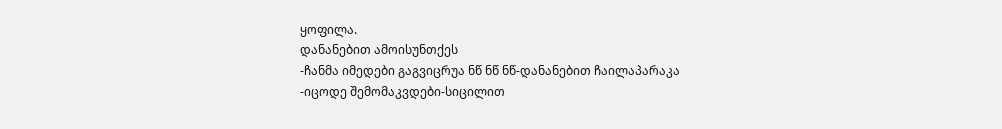ყოფილა.
დანანებით ამოისუნთქეს
-ჩანმა იმედები გაგვიცრუა ნწ ნწ ნწ-დანანებით ჩაილაპარაკა
-იცოდე შემომაკვდები-სიცილით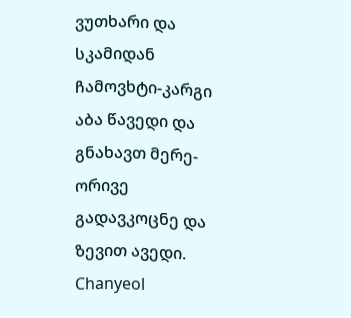ვუთხარი და სკამიდან ჩამოვხტი-კარგი აბა წავედი და გნახავთ მერე-ორივე გადავკოცნე და ზევით ავედი.
Chanyeol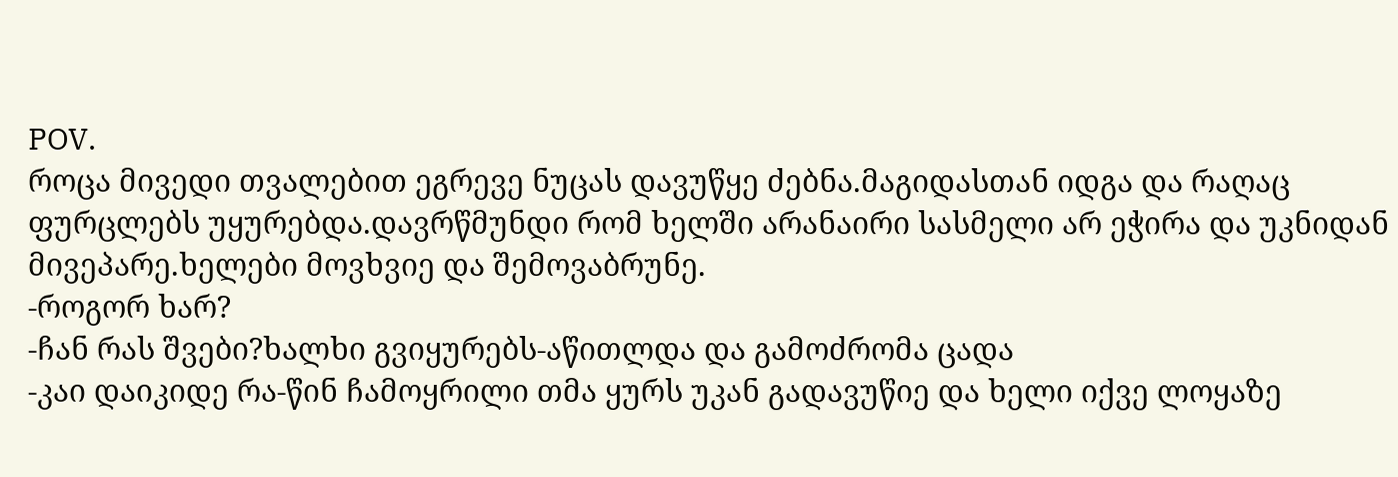POV.
როცა მივედი თვალებით ეგრევე ნუცას დავუწყე ძებნა.მაგიდასთან იდგა და რაღაც ფურცლებს უყურებდა.დავრწმუნდი რომ ხელში არანაირი სასმელი არ ეჭირა და უკნიდან მივეპარე.ხელები მოვხვიე და შემოვაბრუნე.
-როგორ ხარ?
-ჩან რას შვები?ხალხი გვიყურებს-აწითლდა და გამოძრომა ცადა
-კაი დაიკიდე რა-წინ ჩამოყრილი თმა ყურს უკან გადავუწიე და ხელი იქვე ლოყაზე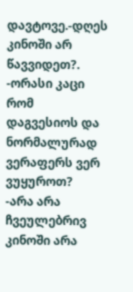დავტოვე.-დღეს კინოში არ წავვიდეთ?.
-ორასი კაცი რომ დაგვესიოს და ნორმალურად ვერაფერს ვერ ვუყუროთ?
-არა არა ჩვეულებრივ კინოში არა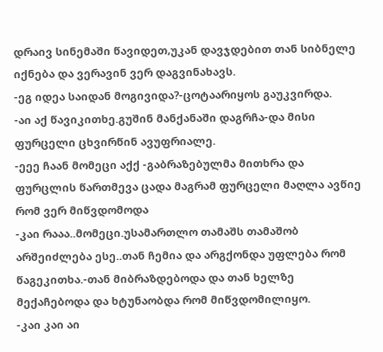დრაივ სინემაში წავიდეთ,უკან დავჯდებით თან სიბნელე იქნება და ვერავინ ვერ დაგვინახავს.
-ეგ იდეა საიდან მოგივიდა?-ცოტაარიყოს გაუკვირდა.
-აი აქ წავიკითხე.გუშინ მანქანაში დაგრჩა-და მისი ფურცელი ცხვირწინ ავუფრიალე.
-ეეე ჩაან მომეცი აქქ -გაბრაზებულმა მითხრა და ფურცლის წართმევა ცადა მაგრამ ფურცელი მაღლა ავწიე რომ ვერ მიწვდომოდა
-კაი რააა..მომეცი.უსამართლო თამაშს თამაშობ არშეიძლება ესე..თან ჩემია და არგქონდა უფლება რომ წაგეკითხა.-თან მიბრაზდებოდა და თან ხელზე მექაჩებოდა და ხტუნაობდა რომ მიწვდომილიყო.
-კაი კაი აი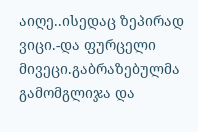აიღე..ისედაც ზეპირად ვიცი.-და ფურცელი მივეცი.გაბრაზებულმა გამომგლიჯა და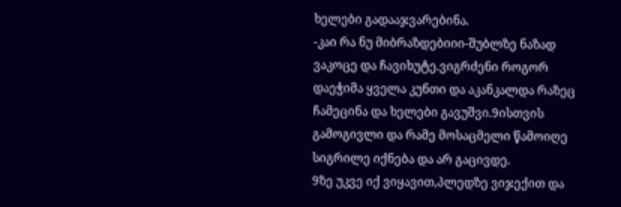ხელები გადააჯვარებინა.
-კაი რა ნუ მიბრაზდებიიი-შუბლზე ნაზად ვაკოცე და ჩავიხუტე.ვიგრძენი როგორ დაეჭიმა ყველა კუნთი და აკანკალდა რაზეც ჩამეცინა და ხელები გავუშვი.9ისთვის გამოგივლი და რამე მოსაცმელი წამოიღე სიგრილე იქნება და არ გაცივდე.
9ზე უკვე იქ ვიყავით,პლედზე ვიჯექით და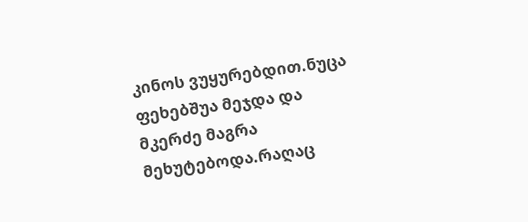კინოს ვუყურებდით.ნუცა ფეხებშუა მეჯდა და მკერძე მაგრა მეხუტებოდა.რაღაც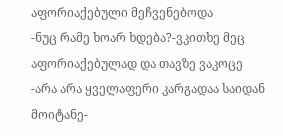აფორიაქებული მეჩვენებოდა
-ნუც რამე ხოარ ხდება?-ვკითხე მეც აფორიაქებულად და თავზე ვაკოცე
-არა არა ყველაფერი კარგადაა საიდან მოიტანე-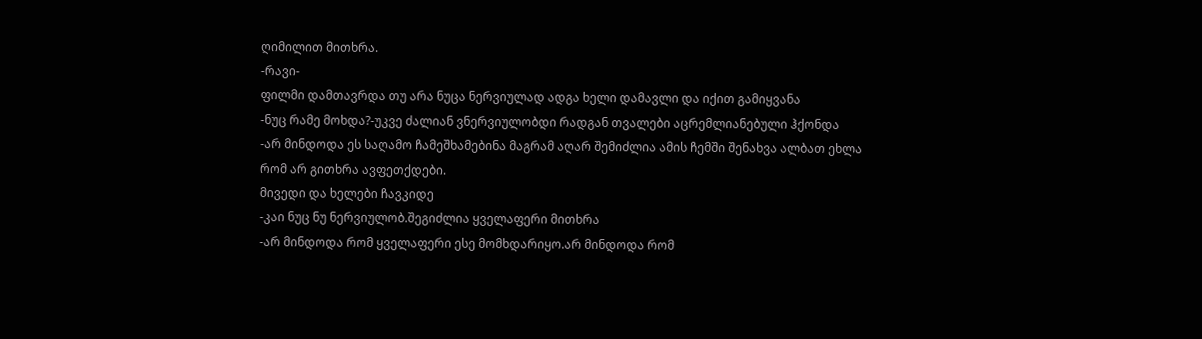ღიმილით მითხრა.
-რავი-
ფილმი დამთავრდა თუ არა ნუცა ნერვიულად ადგა ხელი დამავლი და იქით გამიყვანა
-ნუც რამე მოხდა?-უკვე ძალიან ვნერვიულობდი რადგან თვალები აცრემლიანებული ჰქონდა
-არ მინდოდა ეს საღამო ჩამეშხამებინა მაგრამ აღარ შემიძლია ამის ჩემში შენახვა ალბათ ეხლა რომ არ გითხრა ავფეთქდები.
მივედი და ხელები ჩავკიდე
-კაი ნუც ნუ ნერვიულობ.შეგიძლია ყველაფერი მითხრა
-არ მინდოდა რომ ყველაფერი ესე მომხდარიყო.არ მინდოდა რომ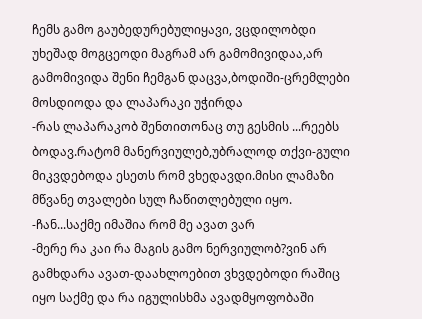ჩემს გამო გაუბედურებულიყავი, ვცდილობდი უხეშად მოგცეოდი მაგრამ არ გამომივიდაა,არ გამომივიდა შენი ჩემგან დაცვა,ბოდიში-ცრემლები მოსდიოდა და ლაპარაკი უჭირდა
-რას ლაპარაკობ შენთითონაც თუ გესმის ...რეებს ბოდავ.რატომ მანერვიულებ,უბრალოდ თქვი-გული მიკვდებოდა ესეთს რომ ვხედავდი.მისი ლამაზი მწვანე თვალები სულ ჩაწითლებული იყო.
-ჩან...საქმე იმაშია რომ მე ავათ ვარ
-მერე რა კაი რა მაგის გამო ნერვიულობ?ვინ არ გამხდარა ავათ-დაახლოებით ვხვდებოდი რაშიც იყო საქმე და რა იგულისხმა ავადმყოფობაში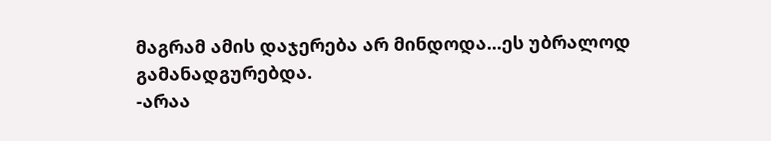მაგრამ ამის დაჯერება არ მინდოდა...ეს უბრალოდ გამანადგურებდა.
-არაა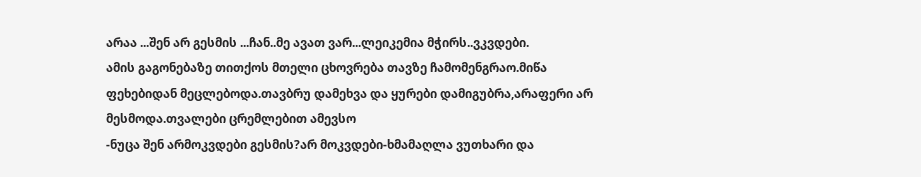არაა ...შენ არ გესმის ...ჩან..მე ავათ ვარ...ლეიკემია მჭირს..ვკვდები.
ამის გაგონებაზე თითქოს მთელი ცხოვრება თავზე ჩამომენგრაო.მიწა ფეხებიდან მეცლებოდა.თავბრუ დამეხვა და ყურები დამიგუბრა,არაფერი არ მესმოდა.თვალები ცრემლებით ამევსო
-ნუცა შენ არმოკვდები გესმის?არ მოკვდები-ხმამაღლა ვუთხარი და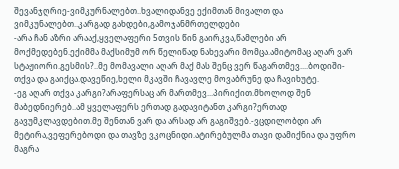შევანჯღრიე-ვიმკურნალებთ..ხვალიდანვე ექიმთან მივალთ და ვიმკუნალებთ..კარგად გახდები,გამოჯანმრთელდები
-არა ჩან აზრი არააქ,ყველაფერი 5თვის წინ გაირკვა,წამლები არ მოქმედებენ.ექიმმა მაქსიმუმ ორ წელიწად ნახევარი მომცა.ამიტომაც აღარ ვარ სტაჟიორი.გესმის?..მე მომავალი აღარ მაქ მას შენც ვერ წაგართმევ....ბოდიში-თქვა და გაიქცა.დავეწიე,ხელი მკავში ჩავავლე მოვაბრუნე და ჩავიხუტე.
-ეგ აღარ თქვა კარგი?არაფერსაც არ მართმევ...პირიქით.მხოლოდ შენ მაბედნიერებ..ამ ყველაფერს ერთად გადავიტანთ კარგი?ერთად გავუმკლავდებით.მე შენთან ვარ და არსად არ გაგიშვებ.-ვცდილობდი არ მეტირა,ვეფერებოდი და თავზე ვკოცნიდი.ატირებულმა თავი დამიქნია და უფრო მაგრა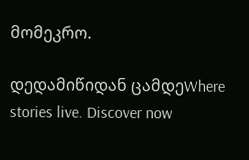მომეკრო.

დედამიწიდან ცამდეWhere stories live. Discover now